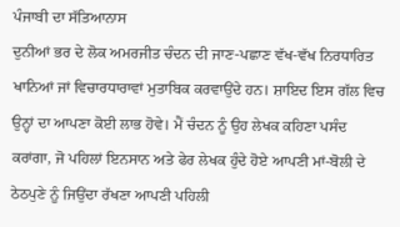ਪੰਜਾਬੀ ਦਾ ਸੱਤਿਆਨਾਸ
ਦੁਨੀਆਂ ਭਰ ਦੇ ਲੋਕ ਅਮਰਜੀਤ ਚੰਦਨ ਦੀ ਜਾਣ-ਪਛਾਣ ਵੱਖ-ਵੱਖ ਨਿਰਧਾਰਿਤ ਖਾਨਿਆਂ ਜਾਂ ਵਿਚਾਰਧਾਰਾਵਾਂ ਮੁਤਾਬਿਕ ਕਰਵਾਉਂਦੇ ਹਨ। ਸ਼ਾਇਦ ਇਸ ਗੱਲ ਵਿਚ ਉਨ੍ਹਾਂ ਦਾ ਆਪਣਾ ਕੋਈ ਲਾਭ ਹੋਵੇ। ਮੈਂ ਚੰਦਨ ਨੂੰ ਉਹ ਲੇਖਕ ਕਹਿਣਾ ਪਸੰਦ ਕਰਾਂਗਾ, ਜੋ ਪਹਿਲਾਂ ਇਨਸਾਨ ਅਤੇ ਫੇਰ ਲੇਖਕ ਹੁੰਦੇ ਹੋਏ ਆਪਣੀ ਮਾਂ-ਬੋਲੀ ਦੇ ਠੇਠਪੁਣੇ ਨੂੰ ਜਿਉਂਦਾ ਰੱਖਣਾ ਆਪਣੀ ਪਹਿਲੀ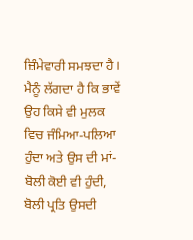ਜ਼ਿੰਮੇਵਾਰੀ ਸਮਝਦਾ ਹੈ। ਮੈਨੂੰ ਲੱਗਦਾ ਹੈ ਕਿ ਭਾਵੇਂ ਉਹ ਕਿਸੇ ਵੀ ਮੁਲਕ ਵਿਚ ਜੰਮਿਆ-ਪਲਿਆ ਹੁੰਦਾ ਅਤੇ ਉਸ ਦੀ ਮਾਂ-ਬੋਲੀ ਕੋਈ ਵੀ ਹੁੰਦੀ, ਬੋਲੀ ਪ੍ਰਤਿ ਉਸਦੀ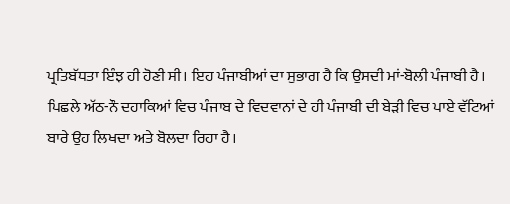ਪ੍ਰਤਿਬੱਧਤਾ ਇੰਝ ਹੀ ਹੋਣੀ ਸੀ। ਇਹ ਪੰਜਾਬੀਆਂ ਦਾ ਸੁਭਾਗ ਹੈ ਕਿ ਉਸਦੀ ਮਾਂ-ਬੋਲੀ ਪੰਜਾਬੀ ਹੈ। ਪਿਛਲੇ ਅੱਠ-ਨੌ ਦਹਾਕਿਆਂ ਵਿਚ ਪੰਜਾਬ ਦੇ ਵਿਦਵਾਨਾਂ ਦੇ ਹੀ ਪੰਜਾਬੀ ਦੀ ਬੇੜੀ ਵਿਚ ਪਾਏ ਵੱਟਿਆਂ ਬਾਰੇ ਉਹ ਲਿਖਦਾ ਅਤੇ ਬੋਲਦਾ ਰਿਹਾ ਹੈ।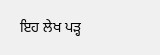ਇਹ ਲੇਖ ਪੜ੍ਹ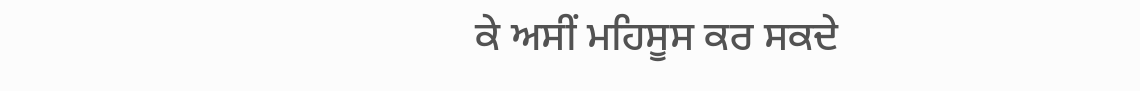ਕੇ ਅਸੀਂ ਮਹਿਸੂਸ ਕਰ ਸਕਦੇ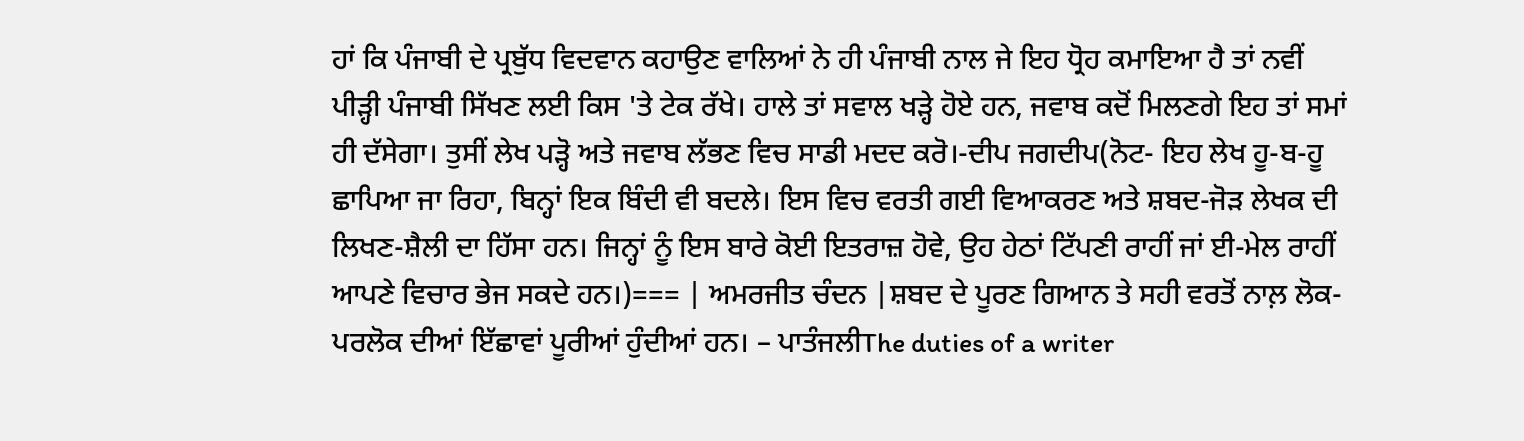ਹਾਂ ਕਿ ਪੰਜਾਬੀ ਦੇ ਪ੍ਰਬੁੱਧ ਵਿਦਵਾਨ ਕਹਾਉਣ ਵਾਲਿਆਂ ਨੇ ਹੀ ਪੰਜਾਬੀ ਨਾਲ ਜੇ ਇਹ ਧ੍ਰੋਹ ਕਮਾਇਆ ਹੈ ਤਾਂ ਨਵੀਂ ਪੀੜ੍ਹੀ ਪੰਜਾਬੀ ਸਿੱਖਣ ਲਈ ਕਿਸ 'ਤੇ ਟੇਕ ਰੱਖੇ। ਹਾਲੇ ਤਾਂ ਸਵਾਲ ਖੜ੍ਹੇ ਹੋਏ ਹਨ, ਜਵਾਬ ਕਦੋਂ ਮਿਲਣਗੇ ਇਹ ਤਾਂ ਸਮਾਂ ਹੀ ਦੱਸੇਗਾ। ਤੁਸੀਂ ਲੇਖ ਪੜ੍ਹੋ ਅਤੇ ਜਵਾਬ ਲੱਭਣ ਵਿਚ ਸਾਡੀ ਮਦਦ ਕਰੋ।-ਦੀਪ ਜਗਦੀਪ(ਨੋਟ- ਇਹ ਲੇਖ ਹੂ-ਬ-ਹੂ ਛਾਪਿਆ ਜਾ ਰਿਹਾ, ਬਿਨ੍ਹਾਂ ਇਕ ਬਿੰਦੀ ਵੀ ਬਦਲੇ। ਇਸ ਵਿਚ ਵਰਤੀ ਗਈ ਵਿਆਕਰਣ ਅਤੇ ਸ਼ਬਦ-ਜੋੜ ਲੇਖਕ ਦੀ ਲਿਖਣ-ਸ਼ੈਲੀ ਦਾ ਹਿੱਸਾ ਹਨ। ਜਿਨ੍ਹਾਂ ਨੂੰ ਇਸ ਬਾਰੇ ਕੋਈ ਇਤਰਾਜ਼ ਹੋਵੇ, ਉਹ ਹੇਠਾਂ ਟਿੱਪਣੀ ਰਾਹੀਂ ਜਾਂ ਈ-ਮੇਲ ਰਾਹੀਂ ਆਪਣੇ ਵਿਚਾਰ ਭੇਜ ਸਕਦੇ ਹਨ।)=== | ਅਮਰਜੀਤ ਚੰਦਨ |ਸ਼ਬਦ ਦੇ ਪੂਰਣ ਗਿਆਨ ਤੇ ਸਹੀ ਵਰਤੋਂ ਨਾਲ਼ ਲੋਕ-ਪਰਲੋਕ ਦੀਆਂ ਇੱਛਾਵਾਂ ਪੂਰੀਆਂ ਹੁੰਦੀਆਂ ਹਨ। – ਪਾਤੰਜਲੀThe duties of a writer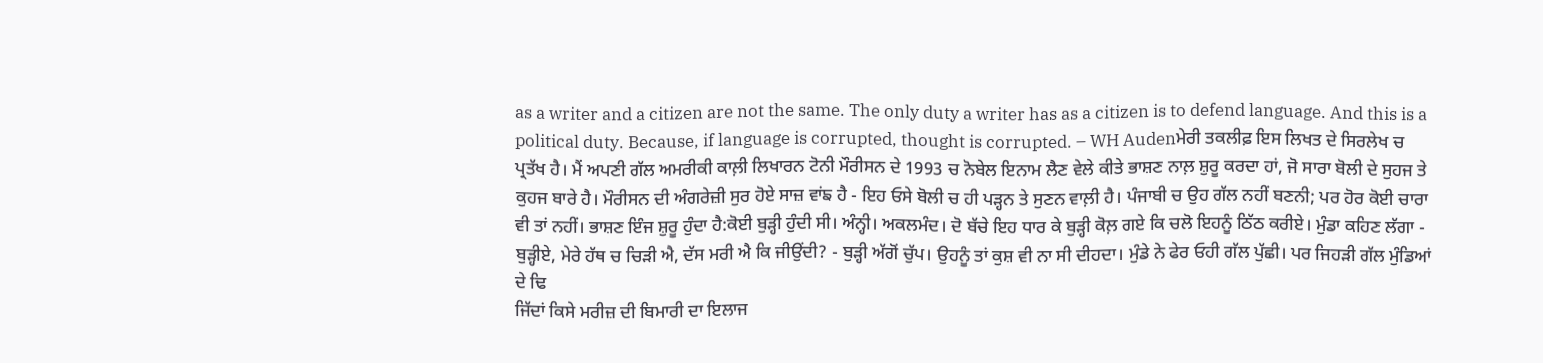as a writer and a citizen are not the same. The only duty a writer has as a citizen is to defend language. And this is a political duty. Because, if language is corrupted, thought is corrupted. – WH Audenਮੇਰੀ ਤਕਲੀਫ਼ ਇਸ ਲਿਖਤ ਦੇ ਸਿਰਲੇਖ ਚ ਪ੍ਰਤੱਖ ਹੈ। ਮੈਂ ਅਪਣੀ ਗੱਲ ਅਮਰੀਕੀ ਕਾਲ਼ੀ ਲਿਖਾਰਨ ਟੋਨੀ ਮੌਰੀਸਨ ਦੇ 1993 ਚ ਨੋਬੇਲ ਇਨਾਮ ਲੈਣ ਵੇਲੇ ਕੀਤੇ ਭਾਸ਼ਣ ਨਾਲ਼ ਸ਼ੁਰੂ ਕਰਦਾ ਹਾਂ, ਜੋ ਸਾਰਾ ਬੋਲੀ ਦੇ ਸੁਹਜ ਤੇ ਕੁਹਜ ਬਾਰੇ ਹੈ। ਮੌਰੀਸਨ ਦੀ ਅੰਗਰੇਜ਼ੀ ਸੁਰ ਹੋਏ ਸਾਜ਼ ਵਾਂਙ ਹੈ - ਇਹ ਓਸੇ ਬੋਲੀ ਚ ਹੀ ਪੜ੍ਹਨ ਤੇ ਸੁਣਨ ਵਾਲ਼ੀ ਹੈ। ਪੰਜਾਬੀ ਚ ਉਹ ਗੱਲ ਨਹੀਂ ਬਣਨੀ; ਪਰ ਹੋਰ ਕੋਈ ਚਾਰਾ ਵੀ ਤਾਂ ਨਹੀਂ। ਭਾਸ਼ਣ ਇੰਜ ਸ਼ੁਰੂ ਹੁੰਦਾ ਹੈ:ਕੋਈ ਬੁੜ੍ਹੀ ਹੁੰਦੀ ਸੀ। ਅੰਨ੍ਹੀ। ਅਕਲਮੰਦ। ਦੋ ਬੱਚੇ ਇਹ ਧਾਰ ਕੇ ਬੁੜ੍ਹੀ ਕੋਲ਼ ਗਏ ਕਿ ਚਲੋ ਇਹਨੂੰ ਠਿੱਠ ਕਰੀਏ। ਮੁੰਡਾ ਕਹਿਣ ਲੱਗਾ - ਬੁੜ੍ਹੀਏ, ਮੇਰੇ ਹੱਥ ਚ ਚਿੜੀ ਐ, ਦੱਸ ਮਰੀ ਐ ਕਿ ਜੀਉਂਦੀ? - ਬੁੜ੍ਹੀ ਅੱਗੋਂ ਚੁੱਪ। ਉਹਨੂੰ ਤਾਂ ਕੁਸ਼ ਵੀ ਨਾ ਸੀ ਦੀਹਦਾ। ਮੁੰਡੇ ਨੇ ਫੇਰ ਓਹੀ ਗੱਲ ਪੁੱਛੀ। ਪਰ ਜਿਹੜੀ ਗੱਲ ਮੁੰਡਿਆਂ ਦੇ ਢਿ
ਜਿੱਦਾਂ ਕਿਸੇ ਮਰੀਜ਼ ਦੀ ਬਿਮਾਰੀ ਦਾ ਇਲਾਜ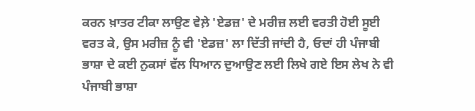ਕਰਨ ਖ਼ਾਤਰ ਟੀਕਾ ਲਾਉਣ ਵੇਲ਼ੇ 'ਏਡਜ਼' ਦੇ ਮਰੀਜ਼ ਲਈ ਵਰਤੀ ਹੋਈ ਸੂਈ ਵਰਤ ਕੇ, ਉਸ ਮਰੀਜ਼ ਨੂੰ ਵੀ 'ਏਡਜ਼' ਲਾ ਦਿੱਤੀ ਜਾਂਦੀ ਹੈ, ਓਦਾਂ ਹੀ ਪੰਜਾਬੀ ਭਾਸ਼ਾ ਦੇ ਕਈ ਨੁਕਸਾਂ ਵੱਲ ਧਿਆਨ ਦੁਆਉਣ ਲਈ ਲਿਖੇ ਗਏ ਇਸ ਲੇਖ ਨੇ ਵੀ ਪੰਜਾਬੀ ਭਾਸ਼ਾ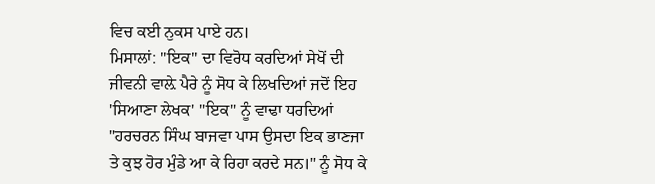ਵਿਚ ਕਈ ਨੁਕਸ ਪਾਏ ਹਨ।
ਮਿਸਾਲਾਂ: "ਇਕ" ਦਾ ਵਿਰੋਧ ਕਰਦਿਆਂ ਸੇਖੋਂ ਦੀ ਜੀਵਨੀ ਵਾਲ਼ੇ ਪੈਰੇ ਨੂੰ ਸੋਧ ਕੇ ਲਿਖਦਿਆਂ ਜਦੋਂ ਇਹ 'ਸਿਆਣਾ ਲੇਖਕ' "ਇਕ" ਨੂੰ ਵਾਢਾ ਧਰਦਿਆਂ "ਹਰਚਰਨ ਸਿੰਘ ਬਾਜਵਾ ਪਾਸ ਉਸਦਾ ਇਕ ਭਾਣਜਾ ਤੇ ਕੁਝ ਹੋਰ ਮੁੰਡੇ ਆ ਕੇ ਰਿਹਾ ਕਰਦੇ ਸਨ।" ਨੂੰ ਸੋਧ ਕੇ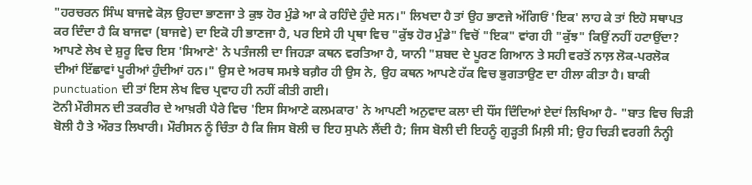"ਹਰਚਰਨ ਸਿੰਘ ਬਾਜਵੇ ਕੋਲ਼ ਉਹਦਾ ਭਾਣਜਾ ਤੇ ਕੁਝ ਹੋਰ ਮੁੰਡੇ ਆ ਕੇ ਰਹਿੰਦੇ ਹੁੰਦੇ ਸਨ।" ਲਿਖਦਾ ਹੈ ਤਾਂ ਉਹ ਭਾਣਜੇ ਅੱਗਿਓਂ 'ਇਕ' ਲਾਹ ਕੇ ਤਾਂ ਇਹੋ ਸਥਾਪਤ ਕਰ ਦਿੰਦਾ ਹੈ ਕਿ ਬਾਜਵਾ (ਬਾਜਵੇ) ਦਾ ਇਕੋ ਹੀ ਭਾਣਜਾ ਹੈ, ਪਰ ਇਸੇ ਹੀ ਪ੍ਰਥਾ ਵਿਚ "ਕੁੱਝ ਹੋਰ ਮੁੰਡੇ" ਵਿਚੋਂ "ਇਕ" ਵਾਂਗ ਹੀ "ਕੁੱਝ" ਕਿਉਂ ਨਹੀਂ ਹਟਾਉਂਦਾ?
ਆਪਣੇ ਲੇਖ ਦੇ ਸ਼ੁਰੂ ਵਿਚ ਇਸ 'ਸਿਆਣੇ' ਨੇ ਪਤੰਜਲੀ ਦਾ ਜਿਹੜਾ ਕਥਨ ਵਰਤਿਆ ਹੈ, ਯਾਨੀ "ਸ਼ਬਦ ਦੇ ਪੂਰਣ ਗਿਆਨ ਤੇ ਸਹੀ ਵਰਤੋਂ ਨਾਲ਼ ਲੋਕ-ਪਰਲੋਕ ਦੀਆਂ ਇੱਛਾਵਾਂ ਪੂਰੀਆਂ ਹੁੰਦੀਆਂ ਹਨ।" ਉਸ ਦੇ ਅਰਥ ਸਮਝੇ ਬਗ਼ੈਰ ਹੀ ਉਸ ਨੇ, ਉਹ ਕਥਨ ਆਪਣੇ ਹੱਕ ਵਿਚ ਭੁਗਤਾਉਣ ਦਾ ਹੀਲਾ ਕੀਤਾ ਹੈ। ਬਾਕੀ punctuation ਦੀ ਤਾਂ ਇਸ ਲੇਖ ਵਿਚ ਪ੍ਰਵਾਹ ਹੀ ਨਹੀਂ ਕੀਤੀ ਗਈ।
ਟੋਨੀ ਮੌਰੀਸਨ ਦੀ ਤਕਰੀਰ ਦੇ ਆਖ਼ਰੀ ਪੈਰੇ ਵਿਚ 'ਇਸ ਸਿਆਣੇ ਕਲਮਕਾਰ' ਨੇ ਆਪਣੀ ਅਨੁਵਾਦ ਕਲਾ ਦੀ ਧੌਂਸ ਦਿੰਦਿਆਂ ਏਦਾਂ ਲਿਖਿਆ ਹੈ- "ਬਾਤ ਵਿਚ ਚਿੜੀ ਬੋਲੀ ਹੈ ਤੇ ਔਰਤ ਲਿਖਾਰੀ। ਮੌਰੀਸਨ ਨੂੰ ਚਿੰਤਾ ਹੈ ਕਿ ਜਿਸ ਬੋਲੀ ਚ ਇਹ ਸੁਪਨੇ ਲੈਂਦੀ ਹੈ; ਜਿਸ ਬੋਲੀ ਦੀ ਇਹਨੂੰ ਗੁੜ੍ਹਤੀ ਮਿਲ਼ੀ ਸੀ; ਉਹ ਚਿੜੀ ਵਰਗੀ ਨੰਨ੍ਹੀ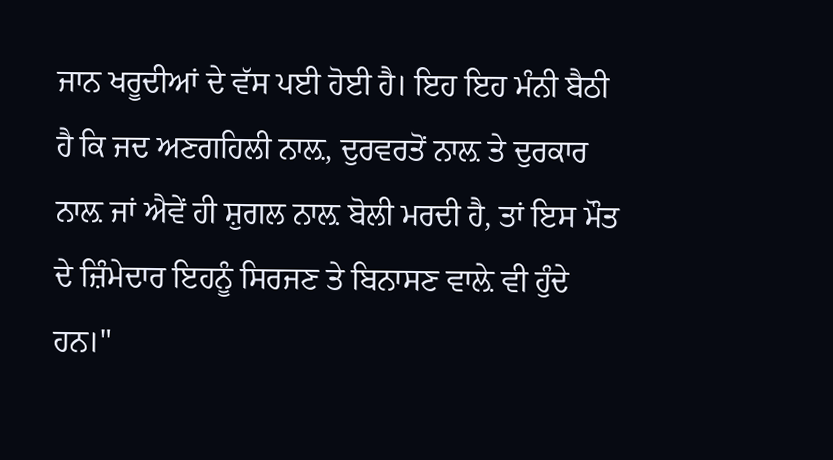ਜਾਨ ਖਰੂਦੀਆਂ ਦੇ ਵੱਸ ਪਈ ਹੋਈ ਹੈ। ਇਹ ਇਹ ਮੰਨੀ ਬੈਠੀ ਹੈ ਕਿ ਜਦ ਅਣਗਹਿਲੀ ਨਾਲ਼, ਦੁਰਵਰਤੋਂ ਨਾਲ਼ ਤੇ ਦੁਰਕਾਰ ਨਾਲ਼ ਜਾਂ ਐਵੇਂ ਹੀ ਸ਼ੁਗਲ ਨਾਲ਼ ਬੋਲੀ ਮਰਦੀ ਹੈ, ਤਾਂ ਇਸ ਮੌਤ ਦੇ ਜ਼ਿੰਮੇਦਾਰ ਇਹਨੂੰ ਸਿਰਜਣ ਤੇ ਬਿਨਾਸਣ ਵਾਲ਼ੇ ਵੀ ਹੁੰਦੇ ਹਨ।"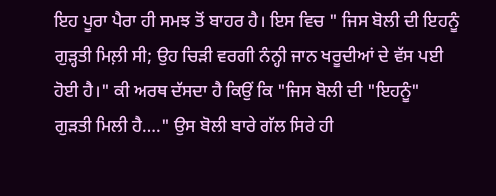ਇਹ ਪੂਰਾ ਪੈਰਾ ਹੀ ਸਮਝ ਤੋਂ ਬਾਹਰ ਹੈ। ਇਸ ਵਿਚ " ਜਿਸ ਬੋਲੀ ਦੀ ਇਹਨੂੰ ਗੁੜ੍ਹਤੀ ਮਿਲ਼ੀ ਸੀ; ਉਹ ਚਿੜੀ ਵਰਗੀ ਨੰਨ੍ਹੀ ਜਾਨ ਖਰੂਦੀਆਂ ਦੇ ਵੱਸ ਪਈ ਹੋਈ ਹੈ।" ਕੀ ਅਰਥ ਦੱਸਦਾ ਹੈ ਕਿਉਂ ਕਿ "ਜਿਸ ਬੋਲੀ ਦੀ "ਇਹਨੂੰ" ਗੁੜਤੀ ਮਿਲੀ ਹੈ…." ਉਸ ਬੋਲੀ ਬਾਰੇ ਗੱਲ ਸਿਰੇ ਹੀ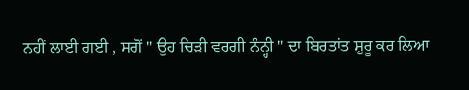ਨਹੀਂ ਲਾਈ ਗਈ , ਸਗੋਂ " ਉਹ ਚਿੜੀ ਵਰਗੀ ਨੰਨ੍ਹੀ " ਦਾ ਬਿਰਤਾਂਤ ਸ਼ੁਰੂ ਕਰ ਲਿਆ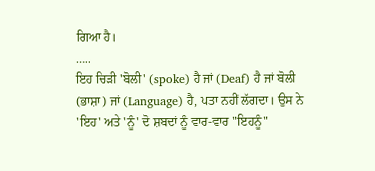ਗਿਆ ਹੈ।
…..
ਇਹ ਚਿੜੀ 'ਬੋਲੀ' (spoke) ਹੈ ਜਾਂ (Deaf) ਹੈ ਜਾਂ ਬੋਲੀ (ਭਾਸ਼ਾ) ਜਾਂ (Language) ਹੈ, ਪਤਾ ਨਹੀਂ ਲੱਗਦਾ। ਉਸ ਨੇ 'ਇਹ' ਅਤੇ 'ਨੂੰ' ਦੋ ਸ਼ਬਦਾਂ ਨੂੰ ਵਾਰ-ਵਾਰ "ਇਹਨੂੰ"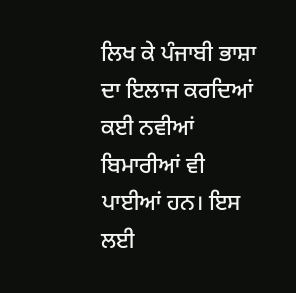ਲਿਖ ਕੇ ਪੰਜਾਬੀ ਭਾਸ਼ਾ ਦਾ ਇਲਾਜ ਕਰਦਿਆਂ ਕਈ ਨਵੀਆਂ ਬਿਮਾਰੀਆਂ ਵੀ ਪਾਈਆਂ ਹਨ। ਇਸ ਲਈ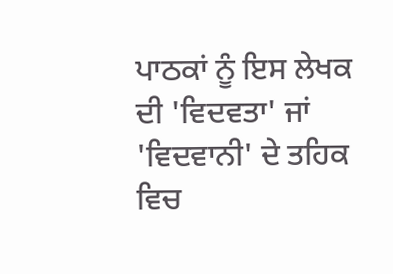ਪਾਠਕਾਂ ਨੂੰ ਇਸ ਲੇਖਕ ਦੀ 'ਵਿਦਵਤਾ' ਜਾਂ 'ਵਿਦਵਾਨੀ' ਦੇ ਤਹਿਕ ਵਿਚ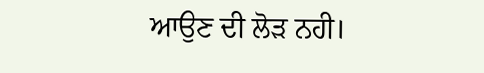ਆਉਣ ਦੀ ਲੋੜ ਨਹੀ।